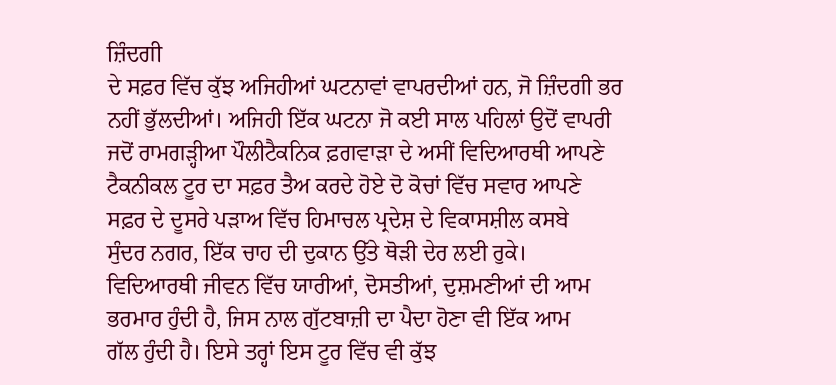ਜ਼ਿੰਦਗੀ
ਦੇ ਸਫ਼ਰ ਵਿੱਚ ਕੁੱਝ ਅਜਿਹੀਆਂ ਘਟਨਾਵਾਂ ਵਾਪਰਦੀਆਂ ਹਨ, ਜੋ ਜ਼ਿੰਦਗੀ ਭਰ
ਨਹੀਂ ਭੁੱਲਦੀਆਂ। ਅਜਿਹੀ ਇੱਕ ਘਟਨਾ ਜੋ ਕਈ ਸਾਲ ਪਹਿਲਾਂ ਉਦੋਂ ਵਾਪਰੀ
ਜਦੋਂ ਰਾਮਗੜ੍ਹੀਆ ਪੌਲੀਟੈਕਨਿਕ ਫ਼ਗਵਾੜਾ ਦੇ ਅਸੀਂ ਵਿਦਿਆਰਥੀ ਆਪਣੇ
ਟੈਕਨੀਕਲ ਟੂਰ ਦਾ ਸਫ਼ਰ ਤੈਅ ਕਰਦੇ ਹੋਏ ਦੋ ਕੋਚਾਂ ਵਿੱਚ ਸਵਾਰ ਆਪਣੇ
ਸਫ਼ਰ ਦੇ ਦੂਸਰੇ ਪੜਾਅ ਵਿੱਚ ਹਿਮਾਚਲ ਪ੍ਰਦੇਸ਼ ਦੇ ਵਿਕਾਸਸ਼ੀਲ ਕਸਬੇ
ਸੁੰਦਰ ਨਗਰ, ਇੱਕ ਚਾਹ ਦੀ ਦੁਕਾਨ ਉੱਤੇ ਥੋੜੀ ਦੇਰ ਲਈ ਰੁਕੇ।
ਵਿਦਿਆਰਥੀ ਜੀਵਨ ਵਿੱਚ ਯਾਰੀਆਂ, ਦੋਸਤੀਆਂ, ਦੁਸ਼ਮਣੀਆਂ ਦੀ ਆਮ
ਭਰਮਾਰ ਹੁੰਦੀ ਹੈ, ਜਿਸ ਨਾਲ ਗੁੱਟਬਾਜ਼ੀ ਦਾ ਪੈਦਾ ਹੋਣਾ ਵੀ ਇੱਕ ਆਮ
ਗੱਲ ਹੁੰਦੀ ਹੈ। ਇਸੇ ਤਰ੍ਹਾਂ ਇਸ ਟੂਰ ਵਿੱਚ ਵੀ ਕੁੱਝ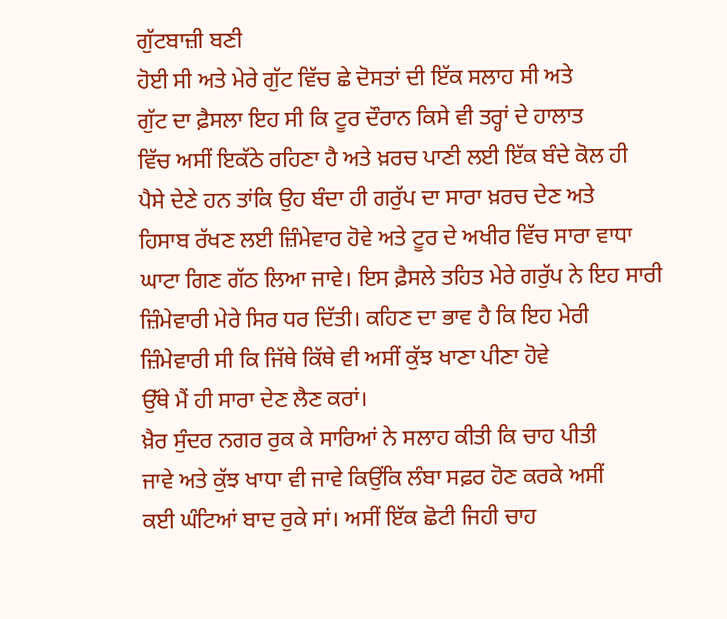ਗੁੱਟਬਾਜ਼ੀ ਬਣੀ
ਹੋਈ ਸੀ ਅਤੇ ਮੇਰੇ ਗੁੱਟ ਵਿੱਚ ਛੇ ਦੋਸਤਾਂ ਦੀ ਇੱਕ ਸਲਾਹ ਸੀ ਅਤੇ
ਗੁੱਟ ਦਾ ਫ਼ੈਸਲਾ ਇਹ ਸੀ ਕਿ ਟੂਰ ਦੌਰਾਨ ਕਿਸੇ ਵੀ ਤਰ੍ਹਾਂ ਦੇ ਹਾਲਾਤ
ਵਿੱਚ ਅਸੀਂ ਇਕੱਠੇ ਰਹਿਣਾ ਹੈ ਅਤੇ ਖ਼ਰਚ ਪਾਣੀ ਲਈ ਇੱਕ ਬੰਦੇ ਕੋਲ ਹੀ
ਪੈਸੇ ਦੇਣੇ ਹਨ ਤਾਂਕਿ ਉਹ ਬੰਦਾ ਹੀ ਗਰੁੱਪ ਦਾ ਸਾਰਾ ਖ਼ਰਚ ਦੇਣ ਅਤੇ
ਹਿਸਾਬ ਰੱਖਣ ਲਈ ਜ਼ਿੰਮੇਵਾਰ ਹੋਵੇ ਅਤੇ ਟੂਰ ਦੇ ਅਖੀਰ ਵਿੱਚ ਸਾਰਾ ਵਾਧਾ
ਘਾਟਾ ਗਿਣ ਗੱਠ ਲਿਆ ਜਾਵੇ। ਇਸ ਫ਼ੈਸਲੇ ਤਹਿਤ ਮੇਰੇ ਗਰੁੱਪ ਨੇ ਇਹ ਸਾਰੀ
ਜ਼ਿੰਮੇਵਾਰੀ ਮੇਰੇ ਸਿਰ ਧਰ ਦਿੱਤੀ। ਕਹਿਣ ਦਾ ਭਾਵ ਹੈ ਕਿ ਇਹ ਮੇਰੀ
ਜ਼ਿੰਮੇਵਾਰੀ ਸੀ ਕਿ ਜਿੱਥੇ ਕਿੱਥੇ ਵੀ ਅਸੀਂ ਕੁੱਝ ਖਾਣਾ ਪੀਣਾ ਹੋਵੇ
ਉੱਥੇ ਮੈਂ ਹੀ ਸਾਰਾ ਦੇਣ ਲੈਣ ਕਰਾਂ।
ਖ਼ੈਰ ਸੁੰਦਰ ਨਗਰ ਰੁਕ ਕੇ ਸਾਰਿਆਂ ਨੇ ਸਲਾਹ ਕੀਤੀ ਕਿ ਚਾਹ ਪੀਤੀ
ਜਾਵੇ ਅਤੇ ਕੁੱਝ ਖਾਧਾ ਵੀ ਜਾਵੇ ਕਿਉਂਕਿ ਲੰਬਾ ਸਫ਼ਰ ਹੋਣ ਕਰਕੇ ਅਸੀਂ
ਕਈ ਘੰਟਿਆਂ ਬਾਦ ਰੁਕੇ ਸਾਂ। ਅਸੀਂ ਇੱਕ ਛੋਟੀ ਜਿਹੀ ਚਾਹ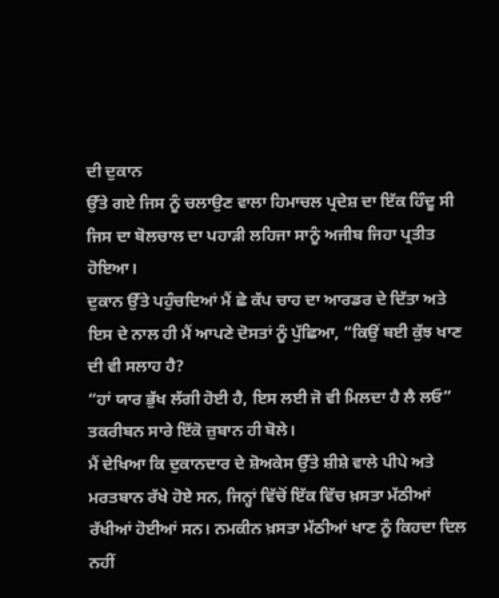ਦੀ ਦੁਕਾਨ
ਉੱਤੇ ਗਏ ਜਿਸ ਨੂੰ ਚਲਾਉਣ ਵਾਲਾ ਹਿਮਾਚਲ ਪ੍ਰਦੇਸ਼ ਦਾ ਇੱਕ ਹਿੰਦੂ ਸੀ
ਜਿਸ ਦਾ ਬੋਲਚਾਲ ਦਾ ਪਹਾੜੀ ਲਹਿਜਾ ਸਾਨੂੰ ਅਜੀਬ ਜਿਹਾ ਪ੍ਰਤੀਤ ਹੋਇਆ।
ਦੁਕਾਨ ਉੱਤੇ ਪਹੁੰਚਦਿਆਂ ਮੈਂ ਛੇ ਕੱਪ ਚਾਹ ਦਾ ਆਰਡਰ ਦੇ ਦਿੱਤਾ ਅਤੇ
ਇਸ ਦੇ ਨਾਲ ਹੀ ਮੈਂ ਆਪਣੇ ਦੋਸਤਾਂ ਨੂੰ ਪੁੱਛਿਆ, “ਕਿਉਂ ਬਈ ਕੁੱਝ ਖਾਣ
ਦੀ ਵੀ ਸਲਾਹ ਹੈ?
“ਹਾਂ ਯਾਰ ਭੁੱਖ ਲੱਗੀ ਹੋਈ ਹੈ, ਇਸ ਲਈ ਜੋ ਵੀ ਮਿਲਦਾ ਹੈ ਲੈ ਲਓ”
ਤਕਰੀਬਨ ਸਾਰੇ ਇੱਕੋ ਜ਼ੁਬਾਨ ਹੀ ਬੋਲੇ।
ਮੈਂ ਦੇਖਿਆ ਕਿ ਦੁਕਾਨਦਾਰ ਦੇ ਸ਼ੋਅਕੇਸ ਉੱਤੇ ਸ਼ੀਸ਼ੇ ਵਾਲੇ ਪੀਪੇ ਅਤੇ
ਮਰਤਬਾਨ ਰੱਖੇ ਹੋਏ ਸਨ, ਜਿਨ੍ਹਾਂ ਵਿੱਚੋਂ ਇੱਕ ਵਿੱਚ ਖ਼ਸਤਾ ਮੱਠੀਆਂ
ਰੱਖੀਆਂ ਹੋਈਆਂ ਸਨ। ਨਮਕੀਨ ਖ਼ਸਤਾ ਮੱਠੀਆਂ ਖਾਣ ਨੂੰ ਕਿਹਦਾ ਦਿਲ ਨਹੀਂ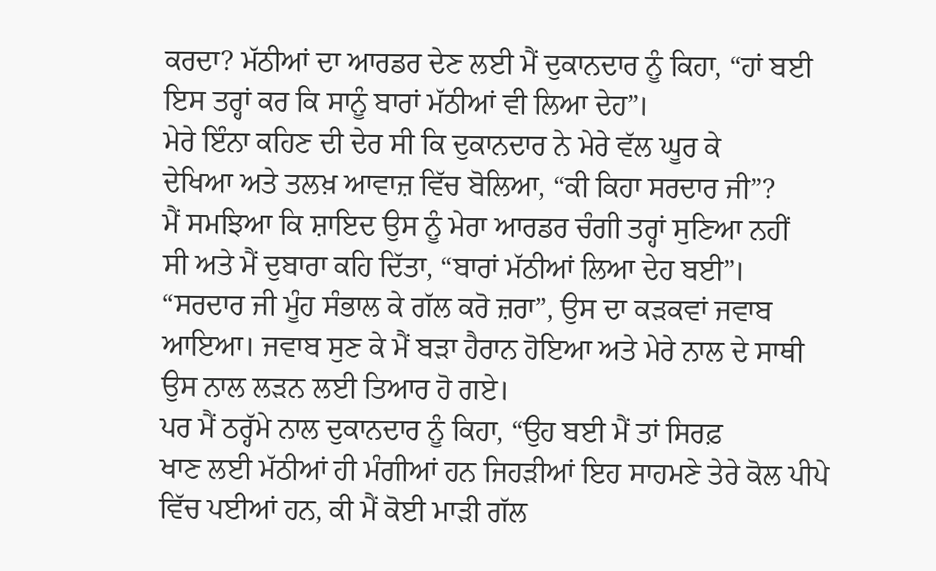ਕਰਦਾ? ਮੱਠੀਆਂ ਦਾ ਆਰਡਰ ਦੇਣ ਲਈ ਮੈਂ ਦੁਕਾਨਦਾਰ ਨੂੰ ਕਿਹਾ, “ਹਾਂ ਬਈ
ਇਸ ਤਰ੍ਹਾਂ ਕਰ ਕਿ ਸਾਨੂੰ ਬਾਰਾਂ ਮੱਠੀਆਂ ਵੀ ਲਿਆ ਦੇਹ”।
ਮੇਰੇ ਇੰਨਾ ਕਹਿਣ ਦੀ ਦੇਰ ਸੀ ਕਿ ਦੁਕਾਨਦਾਰ ਨੇ ਮੇਰੇ ਵੱਲ ਘੂਰ ਕੇ
ਦੇਖਿਆ ਅਤੇ ਤਲਖ਼ ਆਵਾਜ਼ ਵਿੱਚ ਬੋਲਿਆ, “ਕੀ ਕਿਹਾ ਸਰਦਾਰ ਜੀ”?
ਮੈਂ ਸਮਝਿਆ ਕਿ ਸ਼ਾਇਦ ਉਸ ਨੂੰ ਮੇਰਾ ਆਰਡਰ ਚੰਗੀ ਤਰ੍ਹਾਂ ਸੁਣਿਆ ਨਹੀਂ
ਸੀ ਅਤੇ ਮੈਂ ਦੁਬਾਰਾ ਕਹਿ ਦਿੱਤਾ, “ਬਾਰਾਂ ਮੱਠੀਆਂ ਲਿਆ ਦੇਹ ਬਈ”।
“ਸਰਦਾਰ ਜੀ ਮੂੰਹ ਸੰਭਾਲ ਕੇ ਗੱਲ ਕਰੋ ਜ਼ਰਾ”, ਉਸ ਦਾ ਕੜਕਵਾਂ ਜਵਾਬ
ਆਇਆ। ਜਵਾਬ ਸੁਣ ਕੇ ਮੈਂ ਬੜਾ ਹੈਰਾਨ ਹੋਇਆ ਅਤੇ ਮੇਰੇ ਨਾਲ ਦੇ ਸਾਥੀ
ਉਸ ਨਾਲ ਲੜਨ ਲਈ ਤਿਆਰ ਹੋ ਗਏ।
ਪਰ ਮੈਂ ਠਰ੍ਹੱਮੇ ਨਾਲ ਦੁਕਾਨਦਾਰ ਨੂੰ ਕਿਹਾ, “ਉਹ ਬਈ ਮੈਂ ਤਾਂ ਸਿਰਫ਼
ਖਾਣ ਲਈ ਮੱਠੀਆਂ ਹੀ ਮੰਗੀਆਂ ਹਨ ਜਿਹੜੀਆਂ ਇਹ ਸਾਹਮਣੇ ਤੇਰੇ ਕੋਲ ਪੀਪੇ
ਵਿੱਚ ਪਈਆਂ ਹਨ, ਕੀ ਮੈਂ ਕੋਈ ਮਾੜੀ ਗੱਲ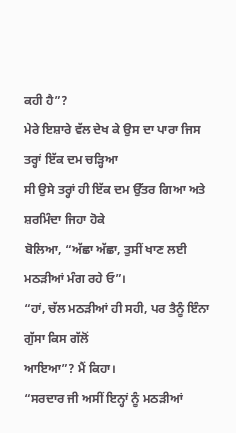ਕਹੀ ਹੈ”?
ਮੇਰੇ ਇਸ਼ਾਰੇ ਵੱਲ ਦੇਖ ਕੇ ਉਸ ਦਾ ਪਾਰਾ ਜਿਸ ਤਰ੍ਹਾਂ ਇੱਕ ਦਮ ਚੜ੍ਹਿਆ
ਸੀ ਉਸੇ ਤਰ੍ਹਾਂ ਹੀ ਇੱਕ ਦਮ ਉੱਤਰ ਗਿਆ ਅਤੇ ਸ਼ਰਮਿੰਦਾ ਜਿਹਾ ਹੋਕੇ
ਬੋਲਿਆ, “ਅੱਛਾ ਅੱਛਾ, ਤੁਸੀਂ ਖਾਣ ਲਈ ਮਠੜੀਆਂ ਮੰਗ ਰਹੇ ਓ”।
“ਹਾਂ, ਚੱਲ ਮਠੜੀਆਂ ਹੀ ਸਹੀ, ਪਰ ਤੈਨੂੰ ਇੰਨਾ ਗੁੱਸਾ ਕਿਸ ਗੱਲੋਂ
ਆਇਆ”? ਮੈਂ ਕਿਹਾ।
“ਸਰਦਾਰ ਜੀ ਅਸੀਂ ਇਨ੍ਹਾਂ ਨੂੰ ਮਠੜੀਆਂ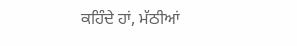ਕਹਿੰਦੇ ਹਾਂ, ਮੱਠੀਆਂ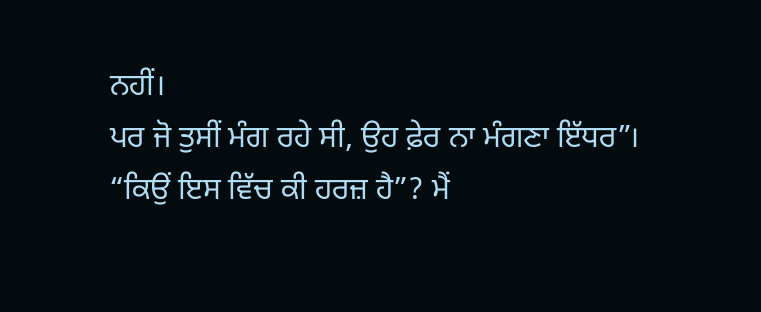ਨਹੀਂ।
ਪਰ ਜੋ ਤੁਸੀਂ ਮੰਗ ਰਹੇ ਸੀ, ਉਹ ਫ਼ੇਰ ਨਾ ਮੰਗਣਾ ਇੱਧਰ”।
“ਕਿਉਂ ਇਸ ਵਿੱਚ ਕੀ ਹਰਜ਼ ਹੈ”? ਮੈਂ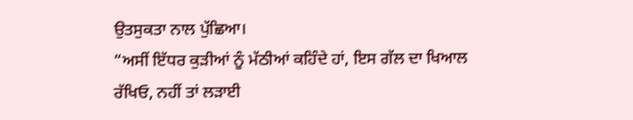ਉਤਸੁਕਤਾ ਨਾਲ ਪੁੱਛਿਆ।
“ਅਸੀਂ ਇੱਧਰ ਕੁੜੀਆਂ ਨੂੰ ਮੱਠੀਆਂ ਕਹਿੰਦੇ ਹਾਂ, ਇਸ ਗੱਲ ਦਾ ਖਿਆਲ
ਰੱਖਿਓ, ਨਹੀਂ ਤਾਂ ਲੜਾਈ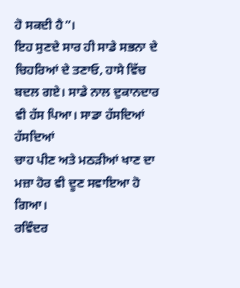ਹੋ ਸਕਦੀ ਹੈ”।
ਇਹ ਸੁਣਦੇ ਸਾਰ ਹੀ ਸਾਡੇ ਸਭਨਾ ਦੇ ਚਿਹਰਿਆਂ ਦੇ ਤਣਾਓ, ਹਾਸੇ ਵਿੱਚ
ਬਦਲ ਗਏ। ਸਾਡੇ ਨਾਲ ਦੁਕਾਨਦਾਰ ਵੀ ਹੱਸ ਪਿਆ। ਸਾਡਾ ਹੱਸਦਿਆਂ ਹੱਸਦਿਆਂ
ਚਾਹ ਪੀਣ ਅਤੇ ਮਠੜੀਆਂ ਖਾਣ ਦਾ ਮਜ਼ਾ ਹੋਰ ਵੀ ਦੂਣ ਸਵਾਇਆ ਹੋ ਗਿਆ।
ਰਵਿੰਦਰ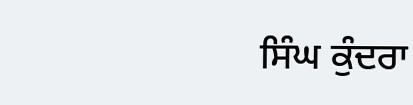ਸਿੰਘ ਕੁੰਦਰਾ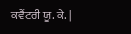ਕਵੈਂਟਰੀ ਯੂ. ਕੇ. |